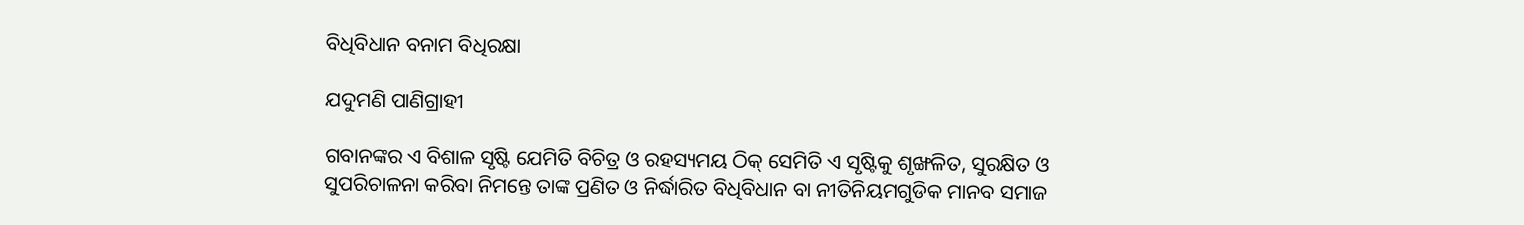ବିଧିବିଧାନ ବନାମ ବିଧିରକ୍ଷା

ଯଦୁମଣି ପାଣିଗ୍ରାହୀ

ଗବାନଙ୍କର ଏ ବିଶାଳ ସୃଷ୍ଟି ଯେମିତି ବିଚିତ୍ର ଓ ରହସ୍ୟମୟ ଠିକ୍‌ ସେମିତି ଏ ସୃଷ୍ଟିକୁ ଶୃଙ୍ଖଳିତ, ସୁରକ୍ଷିତ ଓ ସୁପରିଚାଳନା କରିବା ନିମନ୍ତେ ତାଙ୍କ ପ୍ରଣିତ ଓ ନିର୍ଦ୍ଧାରିତ ବିଧିବିଧାନ ବା ନୀତିନିୟମଗୁଡିକ ମାନବ ସମାଜ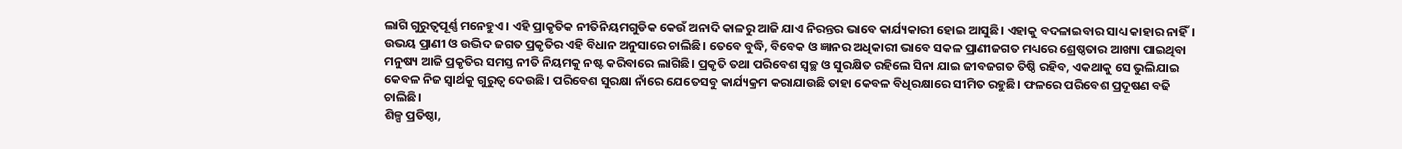ଲାଗି ଗୁରୁତ୍ୱପୂର୍ଣ୍ଣ ମନେହୁଏ। ଏହି ପ୍ରାକୃତିକ ନୀତିନିୟମଗୁଡିକ କେଉଁ ଅନାଦି କାଳରୁ ଆଜି ଯାଏ ନିରନ୍ତର ଭାବେ କାର୍ଯ୍ୟକାରୀ ହୋଇ ଆସୁଛି। ଏହାକୁ ବଦଳାଇବାର ସାଧ୍ୟ କାହାର ନାହିଁ। ଉଭୟ ପ୍ରାଣୀ ଓ ଉଦ୍ଭିଦ ଜଗତ ପ୍ରକୃତିର ଏହି ବିଧାନ ଅନୁସାରେ ଚାଲିଛି। ତେବେ ବୁଦ୍ଧି, ବିବେକ ଓ ଜ୍ଞାନର ଅଧିକାରୀ ଭାବେ ସକଳ ପ୍ରାଣୀଜଗତ ମଧ୍ୟରେ ଶ୍ରେଷ୍ଠତାର ଆଖ୍ୟା ପାଇଥିବା ମନୁଷ୍ୟ ଆଜି ପ୍ରକୃତିର ସମସ୍ତ ନୀତି ନିୟମକୁ ନଷ୍ଟ କରିବାରେ ଲାଗିଛି। ପ୍ରକୃତି ତଥା ପରିବେଶ ସ୍ବଚ୍ଛ ଓ ସୁରକ୍ଷିତ ରହିଲେ ସିନା ଯାଇ ଜୀବଜଗତ ତିଷ୍ଠି ରହିବ, ଏକଥାକୁ ସେ ଭୁଲିଯାଇ କେବଳ ନିଜ ସ୍ବାର୍ଥକୁ ଗୁରୁତ୍ୱ ଦେଉଛି। ପରିବେଶ ସୁରକ୍ଷା ନାଁରେ ଯେତେସବୁ କାର୍ଯ୍ୟକ୍ରମ କରାଯାଉଛି ତାହା କେବଳ ବିଧିରକ୍ଷାରେ ସୀମିତ ରହୁଛି। ଫଳରେ ପରିବେଶ ପ୍ରଦୂଷଣ ବଢି ଚାଲିଛି।
ଶିଳ୍ପ ପ୍ରତିଷ୍ଠା,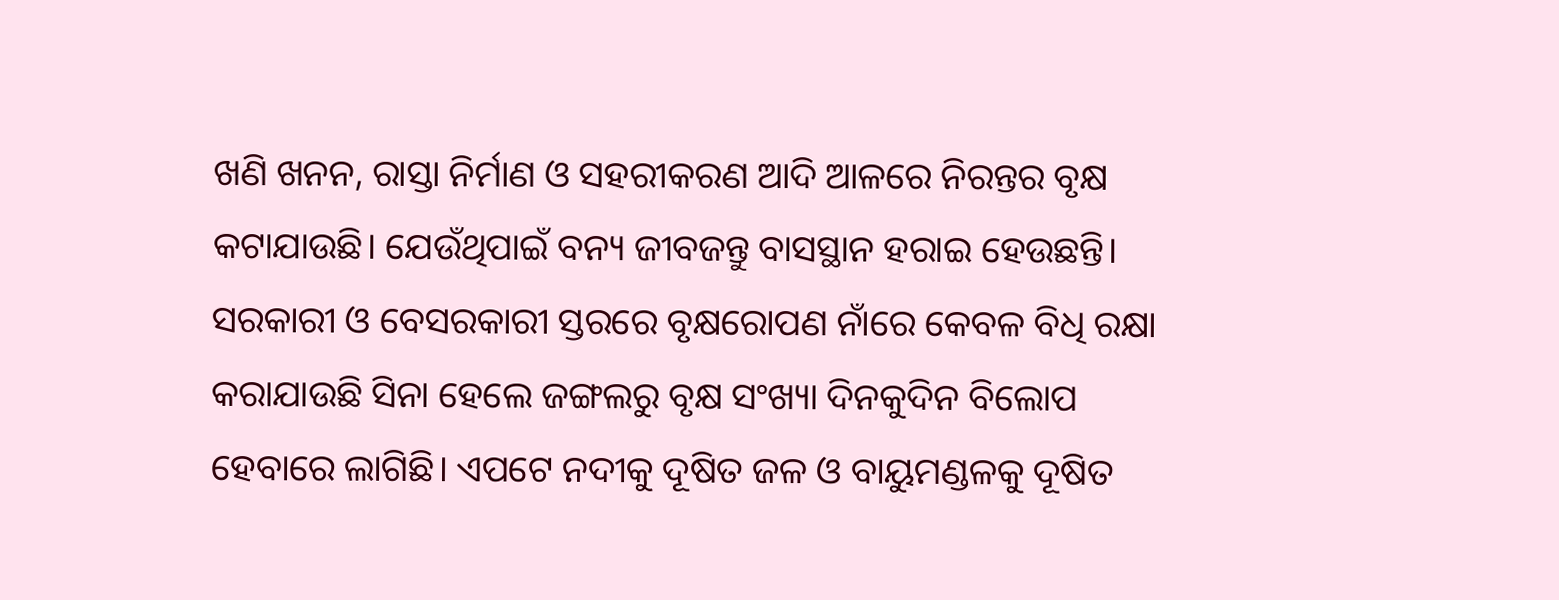ଖଣି ଖନନ, ରାସ୍ତା ନିର୍ମାଣ ଓ ସହରୀକରଣ ଆଦି ଆଳରେ ନିରନ୍ତର ବୃକ୍ଷ କଟାଯାଉଛି। ଯେଉଁଥିପାଇଁ ବନ୍ୟ ଜୀବଜନ୍ତୁ ବାସସ୍ଥାନ ହରାଇ ହେଉଛନ୍ତି। ସରକାରୀ ଓ ବେସରକାରୀ ସ୍ତରରେ ବୃକ୍ଷରୋପଣ ନାଁରେ କେବଳ ବିଧି ରକ୍ଷା କରାଯାଉଛି ସିନା ହେଲେ ଜଙ୍ଗଲରୁ ବୃକ୍ଷ ସଂଖ୍ୟା ଦିନକୁଦିନ ବିଲୋପ ହେବାରେ ଲାଗିଛି। ଏପଟେ ନଦୀକୁ ଦୂଷିତ ଜଳ ଓ ବାୟୁମଣ୍ଡଳକୁ ଦୂଷିତ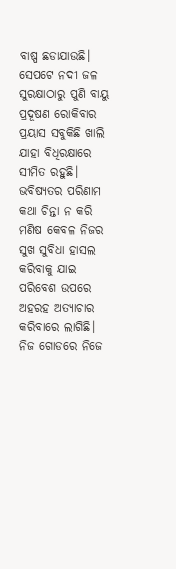ବାଷ୍ପ ଛଡାଯାଉଛି। ସେପଟେ ନଦୀ ଜଳ ସୁରକ୍ଷାଠାରୁ ପୁଣି ବାୟୁ ପ୍ରଦୂଷଣ ରୋକିବାର ପ୍ରୟାସ ସବୁକିଛି ଖାଲି ଯାହା ବିଧିରକ୍ଷାରେ ସୀମିତ ରହୁଛି। ଭବିଷ୍ୟତର ପରିଣାମ କଥା ଚିନ୍ତା ନ କରି ମଣିଷ କେବଳ ନିଜର ସୁଖ ସୁବିଧା ହାସଲ କରିବାକୁ ଯାଇ ପରିବେଶ ଉପରେ ଅହରହ ଅତ୍ୟାଚାର କରିବାରେ ଲାଗିଛି। ନିଜ ଗୋଡରେ ନିଜେ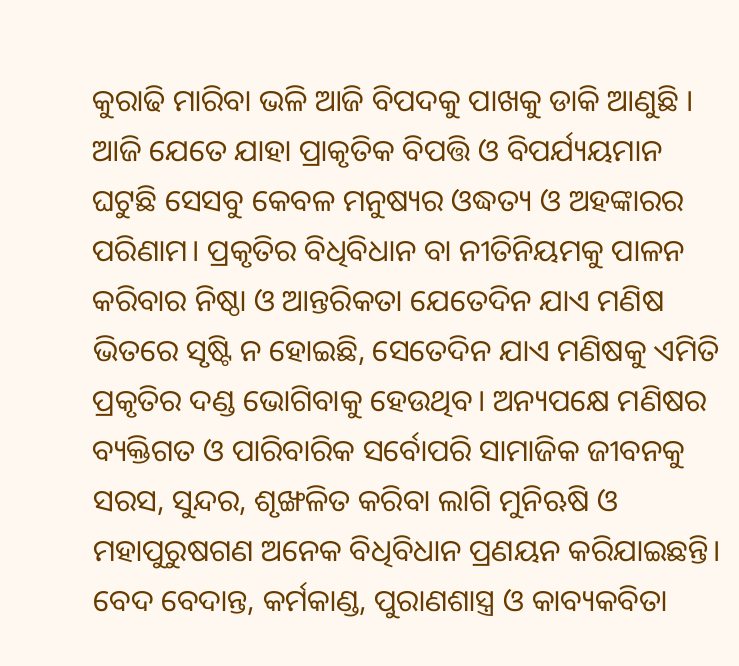କୁରାଢି ମାରିବା ଭଳି ଆଜି ବିପଦକୁ ପାଖକୁ ଡାକି ଆଣୁଛି । ଆଜି ଯେତେ ଯାହା ପ୍ରାକୃତିକ ବିପତ୍ତି ଓ ବିପର୍ଯ୍ୟୟମାନ ଘଟୁଛି ସେସବୁ କେବଳ ମନୁଷ୍ୟର ଓଦ୍ଧତ୍ୟ ଓ ଅହଙ୍କାରର ପରିଣାମ। ପ୍ରକୃତିର ବିଧିବିଧାନ ବା ନୀତିନିୟମକୁ ପାଳନ କରିବାର ନିଷ୍ଠା ଓ ଆନ୍ତରିକତା ଯେତେଦିନ ଯାଏ ମଣିଷ ଭିତରେ ସୃଷ୍ଟି ନ ହୋଇଛି, ସେତେଦିନ ଯାଏ ମଣିଷକୁ ଏମିତି ପ୍ରକୃତିର ଦଣ୍ଡ ଭୋଗିବାକୁ ହେଉଥିବ। ଅନ୍ୟପକ୍ଷେ ମଣିଷର ବ୍ୟକ୍ତିଗତ ଓ ପାରିବାରିକ ସର୍ବୋପରି ସାମାଜିକ ଜୀବନକୁ ସରସ, ସୁନ୍ଦର, ଶୃଙ୍ଖଳିତ କରିବା ଲାଗି ମୁନିଋଷି ଓ ମହାପୁରୁଷଗଣ ଅନେକ ବିଧିବିଧାନ ପ୍ରଣୟନ କରିଯାଇଛନ୍ତି। ବେଦ ବେଦାନ୍ତ, କର୍ମକାଣ୍ଡ, ପୁରାଣଶାସ୍ତ୍ର ଓ କାବ୍ୟକବିତା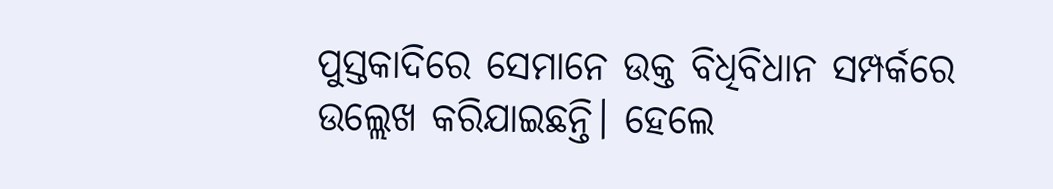ପୁସ୍ତକାଦିରେ ସେମାନେ ଉକ୍ତ ବିଧିବିଧାନ ସମ୍ପର୍କରେ ଉଲ୍ଲେଖ କରିଯାଇଛନ୍ତି। ହେଲେ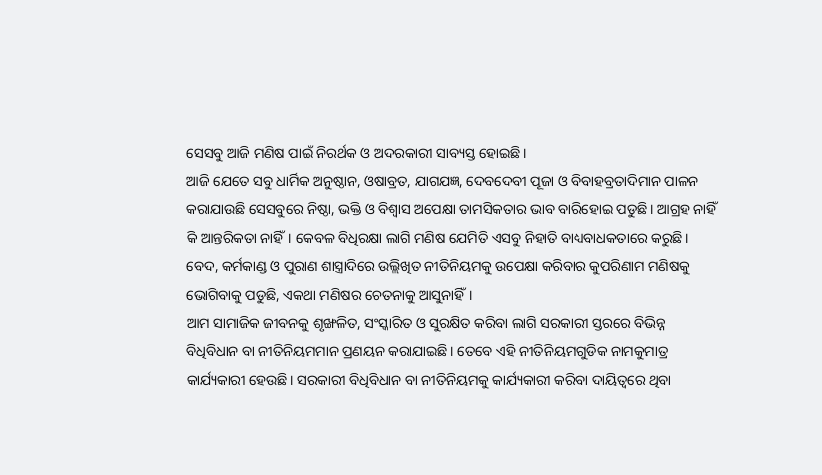ସେସବୁ ଆଜି ମଣିଷ ପାଇଁ ନିରର୍ଥକ ଓ ଅଦରକାରୀ ସାବ୍ୟସ୍ତ ହୋଇଛି।
ଆଜି ଯେତେ ସବୁ ଧାର୍ମିକ ଅନୁଷ୍ଠାନ, ଓଷାବ୍ରତ, ଯାଗଯଜ୍ଞ, ଦେବଦେବୀ ପୂଜା ଓ ବିବାହବ୍ରତାଦିମାନ ପାଳନ କରାଯାଉଛି ସେସବୁରେ ନିଷ୍ଠା, ଭକ୍ତି ଓ ବିଶ୍ୱାସ ଅପେକ୍ଷା ତାମସିକତାର ଭାବ ବାରିହୋଇ ପଡୁଛି। ଆଗ୍ରହ ନାହିଁ କି ଆନ୍ତରିକତା ନାହିଁ। କେବଳ ବିଧିରକ୍ଷା ଲାଗି ମଣିଷ ଯେମିତି ଏସବୁ ନିହାତି ବାଧ୍ୟବାଧକତାରେ କରୁଛି। ବେଦ, କର୍ମକାଣ୍ଡ ଓ ପୁରାଣ ଶାସ୍ତ୍ରାଦିରେ ଉଲ୍ଲିଖିତ ନୀତିନିୟମକୁ ଉପେକ୍ଷା କରିବାର କୁପରିଣାମ ମଣିଷକୁ ଭୋଗିବାକୁ ପଡୁଛି, ଏକଥା ମଣିଷର ଚେତନାକୁ ଆସୁନାହିଁ।
ଆମ ସାମାଜିକ ଜୀବନକୁ ଶୃଙ୍ଖଳିତ, ସଂସ୍କାରିତ ଓ ସୁରକ୍ଷିତ କରିବା ଲାଗି ସରକାରୀ ସ୍ତରରେ ବିଭିନ୍ନ ବିଧିବିଧାନ ବା ନୀତିନିୟମମାନ ପ୍ରଣୟନ କରାଯାଇଛି। ତେବେ ଏହି ନୀତିନିୟମଗୁଡିକ ନାମକୁମାତ୍ର କାର୍ଯ୍ୟକାରୀ ହେଉଛି। ସରକାରୀ ବିଧିବିଧାନ ବା ନୀତିନିୟମକୁ କାର୍ଯ୍ୟକାରୀ କରିବା ଦାୟିତ୍ୱରେ ଥିବା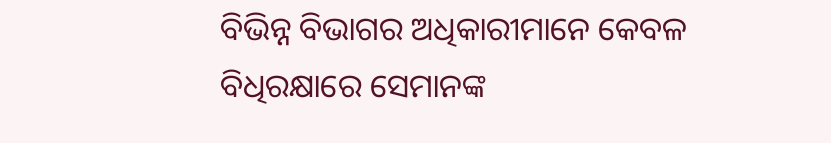ବିଭିନ୍ନ ବିଭାଗର ଅଧିକାରୀମାନେ କେବଳ ବିଧିରକ୍ଷାରେ ସେମାନଙ୍କ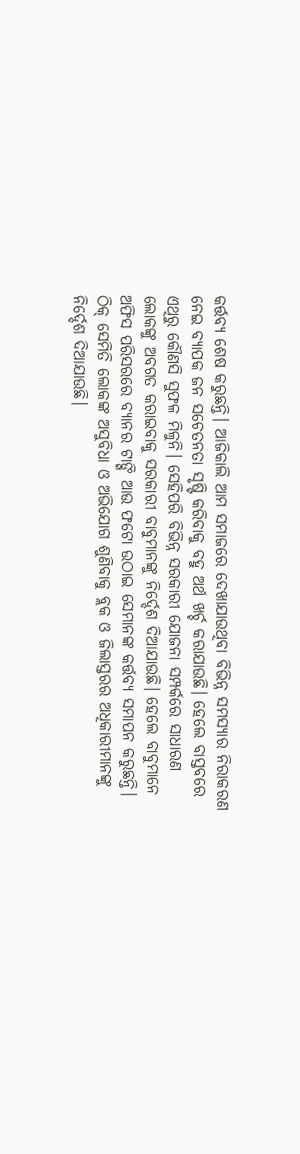କର୍ତ୍ତବ୍ୟ ଶେଷ କରୁଛନ୍ତି। ଆଜିକାଲି ଆମ ସମାଜରେ ଦେଖାଯାଉଥିବା ବିଭିନ୍ନ ସମସ୍ୟାର ନିରାକରଣ ନେଇ ବ୍ୟାପକ ଜନ ସଚେତନତା ସୃଷ୍ଟି କରିବାକୁ ବହୁ ଅର୍ଥ ଖର୍ଚ୍ଚ କରାଯାଉଛି। ହେଲେ ବାସ୍ତବରେ ଏଥିରୁ କୌଣସି ସୁଫଳ ମିଳୁନି। ସେହିପରି ବିଭିନ୍ନ ସରକାରୀ ଯୋଜନା ସମ୍ପର୍କରେ ସାଧାରଣ ଲୋକଙ୍କୁ ଅବଗତ କରାଇବାକୁ ସରକାରୀ ବାବୁମାନଙ୍କୁ ନିର୍ଦ୍ଦେଶ ଦିଆଯାଉଛି। ହେଲେ ବାବୁମାନେ ଅଫିସ ପରିସରରେ ବ୍ୟାନର ଟାଙ୍ଗି ଆଉ ଫଟୋ ଉଠାଇ ସେମାନଙ୍କ କର୍ତ୍ତବ୍ୟ ସମାପନ କରୁଛନ୍ତି। ଠିକ୍‌ ସେମିତି ଲୋକଙ୍କ ଅସୁବିଧା ଓ ଅଭିଯୋଗ ଶୁଣିବାକୁ ବ୍ଲକ ଓ ଜିଲାସ୍ତରର ଅଧିକାରୀମାନଙ୍କୁ ନିର୍ଦ୍ଦେଶ ଦିଆଯାଉଛି।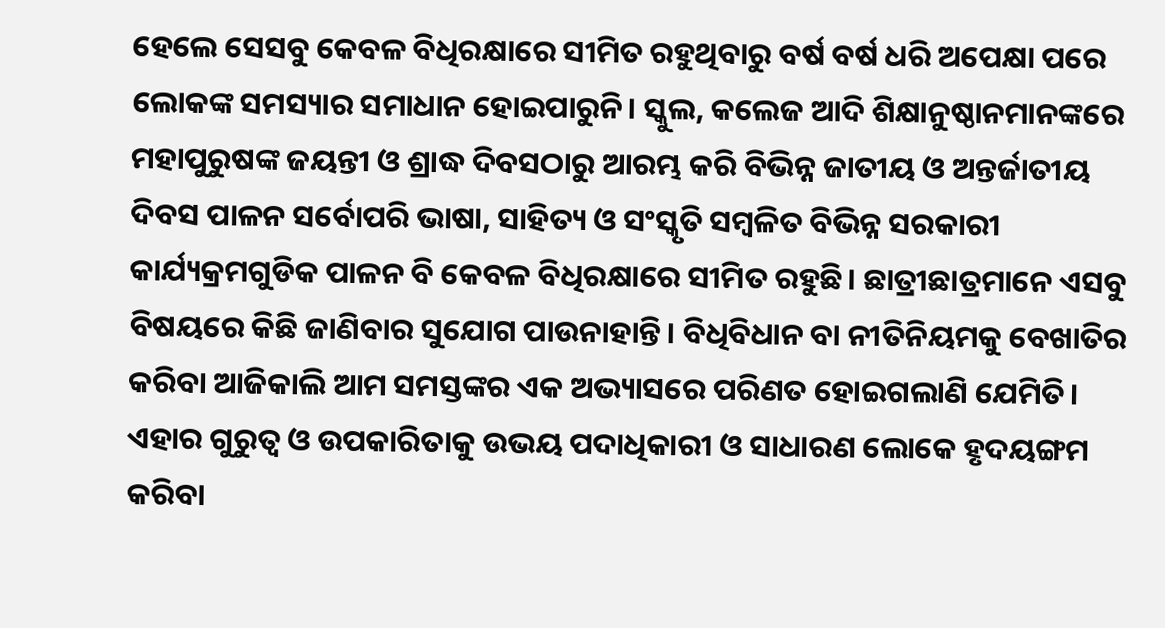ହେଲେ ସେସବୁ କେବଳ ବିଧିରକ୍ଷାରେ ସୀମିତ ରହୁଥିବାରୁ ବର୍ଷ ବର୍ଷ ଧରି ଅପେକ୍ଷା ପରେ ଲୋକଙ୍କ ସମସ୍ୟାର ସମାଧାନ ହୋଇପାରୁନି। ସ୍କୁଲ, କଲେଜ ଆଦି ଶିକ୍ଷାନୁଷ୍ଠାନମାନଙ୍କରେ ମହାପୁରୁଷଙ୍କ ଜୟନ୍ତୀ ଓ ଶ୍ରାଦ୍ଧ ଦିବସଠାରୁ ଆରମ୍ଭ କରି ବିଭିନ୍ନ ଜାତୀୟ ଓ ଅନ୍ତର୍ଜାତୀୟ ଦିବସ ପାଳନ ସର୍ବୋପରି ଭାଷା, ସାହିତ୍ୟ ଓ ସଂସ୍କୃତି ସମ୍ବଳିତ ବିଭିନ୍ନ ସରକାରୀ କାର୍ଯ୍ୟକ୍ରମଗୁଡିକ ପାଳନ ବି କେବଳ ବିଧିରକ୍ଷାରେ ସୀମିତ ରହୁଛି। ଛାତ୍ରୀଛାତ୍ରମାନେ ଏସବୁ ବିଷୟରେ କିଛି ଜାଣିବାର ସୁଯୋଗ ପାଉନାହାନ୍ତି। ବିଧିବିଧାନ ବା ନୀତିନିୟମକୁ ବେଖାତିର କରିବା ଆଜିକାଲି ଆମ ସମସ୍ତଙ୍କର ଏକ ଅଭ୍ୟାସରେ ପରିଣତ ହୋଇଗଲାଣି ଯେମିତି। ଏହାର ଗୁରୁତ୍ୱ ଓ ଉପକାରିତାକୁ ଉଭୟ ପଦାଧିକାରୀ ଓ ସାଧାରଣ ଲୋକେ ହୃଦୟଙ୍ଗମ କରିବା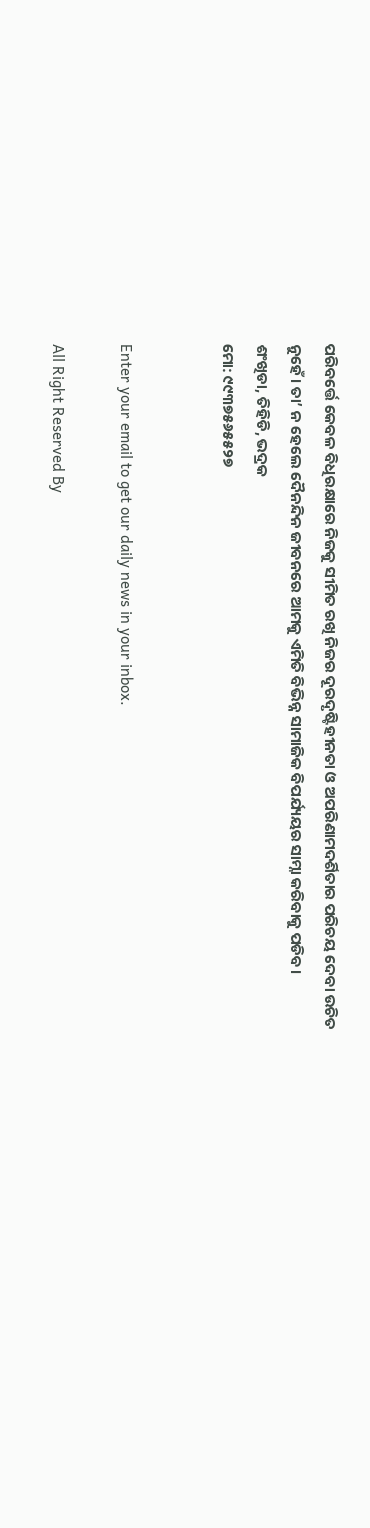ପରିବର୍ତ୍ତେ କେବଳ ବିଧିରକ୍ଷାରେ ନିଜକୁ ସୀମିତ ରଖି ନିଜର ଦୂରଦୃଷ୍ଟିହୀନତା ଓ ଅପରିଣାମଦର୍ଶିତାର ପରିଚୟ ଦେବା ଉଚିତ ନୁହେଁ। ତା’ ନ ହେଲେ ଦୈନନ୍ଦିନ ଜୀବନରେ ଆମକୁ ଏମିତି ବିଭିନ୍ନ ସାମାଜିକ ବିପର୍ଯ୍ୟୟର ସାମ୍ନା କରିବାକୁ ପଡିବ।
ଶଂଖିଡା, ତିହିଡି, ଭଦ୍ରକ
ମୋ: ୯୯୩୭୫୬୫୫୨୭


Enter your email to get our daily news in your inbox.

All Right Reserved By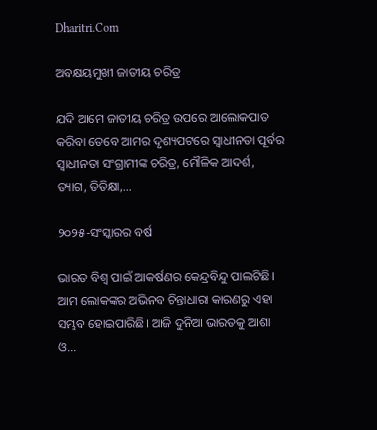Dharitri.Com

ଅବକ୍ଷୟମୁଖୀ ଜାତୀୟ ଚରିତ୍ର

ଯଦି ଆମେ ଜାତୀୟ ଚରିତ୍ର ଉପରେ ଆଲୋକପାତ କରିବା ତେବେ ଆମର ଦୃଶ୍ୟପଟରେ ସ୍ବାଧୀନତା ପୂର୍ବର ସ୍ବାଧୀନତା ସଂଗ୍ରାମୀଙ୍କ ଚରିତ୍ର, ମୌଳିକ ଆଦର୍ଶ, ତ୍ୟାଗ, ତିତିକ୍ଷା,...

୨୦୨୫-ସଂସ୍କାରର ବର୍ଷ

ଭାରତ ବିଶ୍ୱ ପାଇଁ ଆକର୍ଷଣର କେନ୍ଦ୍ରବିନ୍ଦୁ ପାଲଟିଛି। ଆମ ଲୋକଙ୍କର ଅଭିନବ ଚିନ୍ତାଧାରା କାରଣରୁ ଏହା ସମ୍ଭବ ହୋଇପାରିଛି। ଆଜି ଦୁନିଆ ଭାରତକୁ ଆଶା ଓ...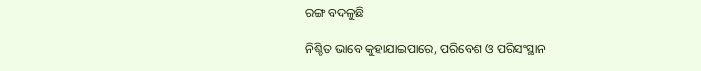ରଙ୍ଗ ବଦଳୁଛି

ନିଶ୍ଚିତ ଭାବେ କୁହାଯାଇପାରେ, ପରିବେଶ ଓ ପରିସଂସ୍ଥାନ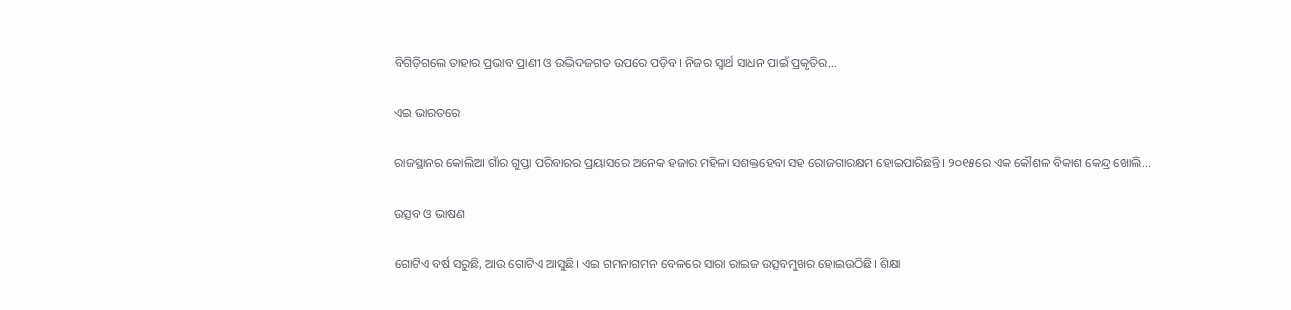ବିଗିଡ଼ିଗଲେ ତାହାର ପ୍ରଭାବ ପ୍ରାଣୀ ଓ ଉଦ୍ଭିଦଜଗତ ଉପରେ ପଡ଼ିବ। ନିଜର ସ୍ବାର୍ଥ ସାଧନ ପାଇଁ ପ୍ରକୃତିର...

ଏଇ ଭାରତରେ

ରାଜସ୍ଥାନର କୋଲିଆ ଗାଁର ଗୁପ୍ତା ପରିବାରର ପ୍ରୟାସରେ ଅନେକ ହଜାର ମହିଳା ସଶକ୍ତହେବା ସହ ରୋଜଗାରକ୍ଷମ ହୋଇପାରିଛନ୍ତି। ୨୦୧୫ରେ ଏକ କୌଶଳ ବିକାଶ କେନ୍ଦ୍ର ଖୋଲି...

ଉତ୍ସବ ଓ ଭାଷଣ

ଗୋଟିଏ ବର୍ଷ ସରୁଛି, ଆଉ ଗୋଟିଏ ଆସୁଛି। ଏଇ ଗମନାଗମନ ବେଳରେ ସାରା ରାଇଜ ଉତ୍ସବମୁଖର ହୋଇଉଠିଛି। ଶିକ୍ଷା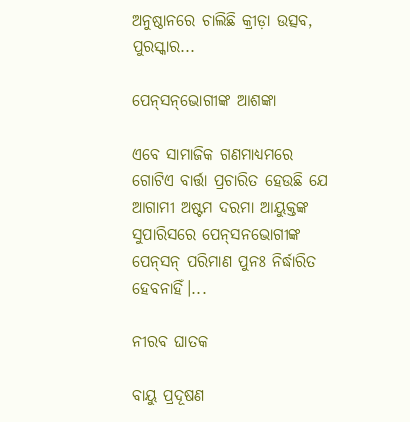ଅନୁଷ୍ଠାନରେ ଚାଲିଛି କ୍ରୀଡ଼ା ଉତ୍ସବ, ପୁରସ୍କାର...

ପେନ୍‌ସନ୍‌ଭୋଗୀଙ୍କ ଆଶଙ୍କା

ଏବେ ସାମାଜିକ ଗଣମାଧ୍ୟମରେ ଗୋଟିଏ ବାର୍ତ୍ତା ପ୍ରଚାରିତ ହେଉଛି ଯେ ଆଗାମୀ ଅଷ୍ଟମ ଦରମା ଆୟୁକ୍ତଙ୍କ ସୁପାରିସରେ ପେନ୍‌ସନଭୋଗୀଙ୍କ ପେନ୍‌ସନ୍‌ ପରିମାଣ ପୁନଃ ନିର୍ଦ୍ଧାରିତ ହେବନାହିଁ।...

ନୀରବ ଘାତକ

ବାୟୁ ପ୍ରଦୂଷଣ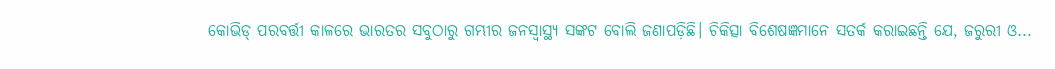କୋଭିଡ୍‌ ପରବର୍ତ୍ତୀ କାଳରେ ଭାରତର ସବୁଠାରୁ ଗମ୍ଭୀର ଜନସ୍ବାସ୍ଥ୍ୟ ସଙ୍କଟ ବୋଲି ଜଣାପଡ଼ିଛି। ଚିକିତ୍ସା ବିଶେଷଜ୍ଞମାନେ ସତର୍କ କରାଇଛନ୍ତି ଯେ, ଜରୁରୀ ଓ...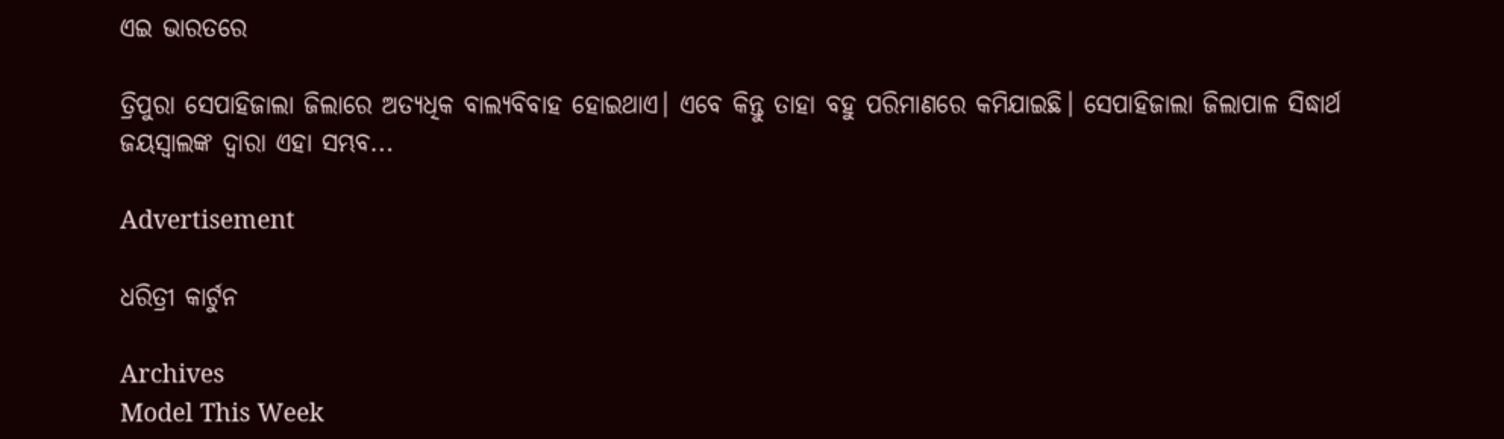ଏଇ ଭାରତରେ

ତ୍ରିପୁରା ସେପାହିଜାଲା ଜିଲାରେ ଅତ୍ୟଧିକ ବାଲ୍ୟବିବାହ ହୋଇଥାଏ। ଏବେ କିନ୍ତୁ ତାହା ବହୁ ପରିମାଣରେ କମିଯାଇଛି। ସେପାହିଜାଲା ଜିଲାପାଳ ସିଦ୍ଧାର୍ଥ ଜୟସ୍ବାଲଙ୍କ ଦ୍ୱାରା ଏହା ସମ୍ଭବ...

Advertisement

ଧରିତ୍ରୀ କାର୍ଟୁନ

Archives
Model This Week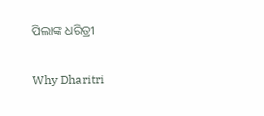ପିଲାଙ୍କ ଧରିତ୍ରୀ

Why Dharitri